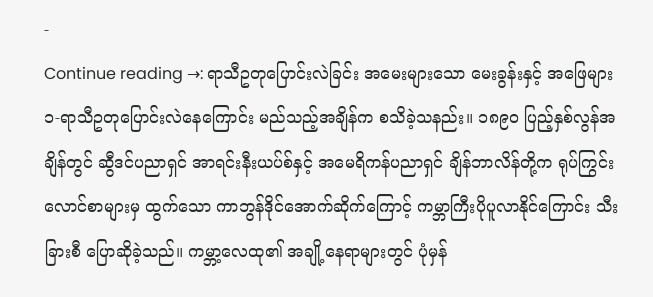-
Continue reading →: ရာသီဥတုပြောင်းလဲခြင်း အမေးများသော မေးခွန်းနှင့် အဖြေများ
၁-ရာသီဥတုပြောင်းလဲနေကြောင်း မည်သည့်အချိန်က စသိခဲ့သနည်း။ ၁၈၉၀ ပြည့်နှစ်လွန်အချိန်တွင် ဆွီဒင်ပညာရှင် အာရင်းနီးယပ်စ်နှင့် အမေရိကန်ပညာရှင် ချိန်ဘာလိန်တို့က ရုပ်ကြွင်းလောင်စာများမှ ထွက်သော ကာဘွန်ဒိုင်အောက်ဆိုက်ကြောင့် ကမ္ဘာကြီးပိုပူလာနိုင်ကြောင်း သီးခြားစီ ပြောဆိုခဲ့သည်။ ကမ္ဘာ့လေထု၏ အချို့နေရာများတွင် ပုံမှန်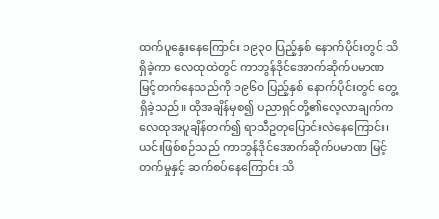ထက်ပူနွေးနေကြောင်း ၁၉၃၀ ပြည့်နှစ် နောက်ပိုင်းတွင် သိရှိခဲ့ကာ လေထုထဲတွင် ကာဘွန်ဒိုင်အောက်ဆိုက်ပမာဏ မြင့်တက်နေသည်ကို ၁၉၆၀ ပြည့်နှစ် နောက်ပိုင်းတွင် တွေ့ရှိခဲ့သည်။ ထိုအချိန်မှစ၍ ပညာရှင်တို့၏လေ့လာချက်က လေထုအပူချိန်တက်၍ ရာသီဥတုပြောင်းလဲနေကြောင်း၊ ယင်းဖြစ်စဉ်သည် ကာဘွန်ဒိုင်အောက်ဆိုက်ပမာဏ မြင့်တက်မှုနှင့် ဆက်စပ်နေကြောင်း သိ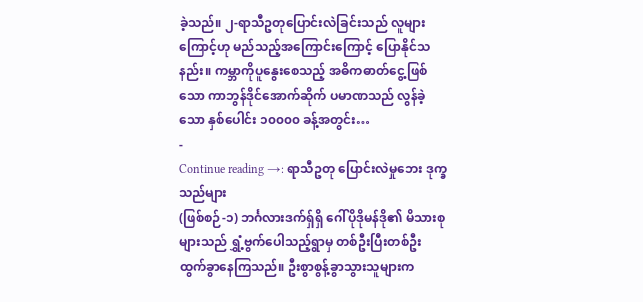ခဲ့သည်။ ၂-ရာသီဥတုပြောင်းလဲခြင်းသည် လူများကြောင့်ဟု မည်သည့်အကြောင်းကြောင့် ပြောနိုင်သနည်း။ ကမ္ဘာကိုပူနွေးစေသည့် အဓိကဓာတ်ငွေ့ဖြစ်သော ကာဘွန်ဒိုင်အောက်ဆိုက် ပမာဏသည် လွန်ခဲ့သော နှစ်ပေါင်း ၁၀၀၀၀ ခန့်အတွင်း…
-
Continue reading →: ရာသီဥတု ပြောင်းလဲမှုဘေး ဒုက္ခသည်များ
(ဖြစ်စဉ်-၁) ဘင်္ဂလားဒက်ရှ်ရှိ ဂေါ်ပိုဒိုမန်ဒို၏ မိသားစုများသည် ရွှံ့ဗွက်ပေါသည့်ရွာမှ တစ်ဦးပြီးတစ်ဦး ထွက်ခွာနေကြသည်။ ဦးစွာစွန့်ခွာသွားသူများက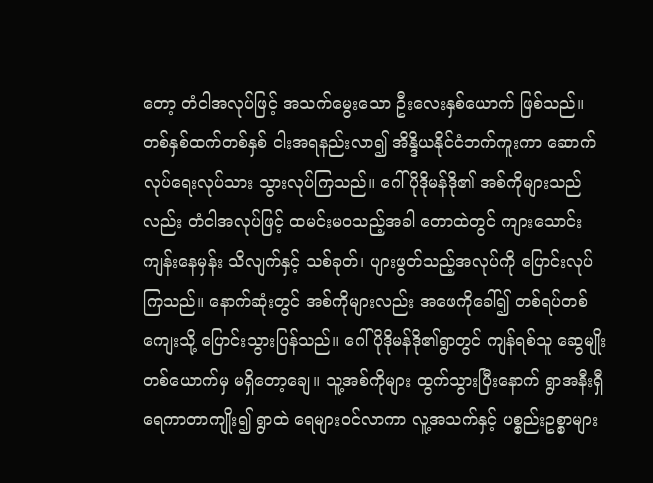တော့ တံငါအလုပ်ဖြင့် အသက်မွေးသော ဦးလေးနှစ်ယောက် ဖြစ်သည်။ တစ်နှစ်ထက်တစ်နှစ် ငါးအရနည်းလာ၍ အိန္ဒိယနိုင်ငံဘက်ကူးကာ ဆောက်လုပ်ရေးလုပ်သား သွားလုပ်ကြသည်။ ဂေါ်ပိုဒိုမန်ဒို၏ အစ်ကိုများသည်လည်း တံငါအလုပ်ဖြင့် ထမင်းမဝသည့်အခါ တောထဲတွင် ကျားသောင်းကျန်းနေမှန်း သိလျက်နှင့် သစ်ခုတ်၊ ပျားဖွတ်သည့်အလုပ်ကို ပြောင်းလုပ်ကြသည်။ နောက်ဆုံးတွင် အစ်ကိုများလည်း အဖေကိုခေါ်၍ တစ်ရပ်တစ်ကျေးသို့ ပြောင်းသွားပြန်သည်။ ဂေါ်ပိုဒိုမန်ဒို၏ရွာတွင် ကျန်ရစ်သူ ဆွေမျိုးတစ်ယောက်မှ မရှိတော့ချေ။ သူ့အစ်ကိုများ ထွက်သွားပြီးနောက် ရွာအနီးရှီ ရေကာတာကျိုး၍ ရွာထဲ ရေများဝင်လာကာ လူ့အသက်နှင့် ပစ္စည်းဥစ္စာများ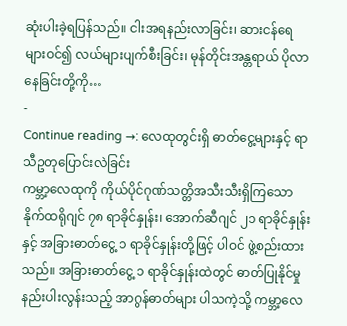ဆုံးပါးခဲ့ရပြန်သည်။ ငါးအရနည်းလာခြင်း၊ ဆားငန်ရေများဝင်၍ လယ်များပျက်စီးခြင်း၊ မုန်တိုင်းအန္တရာယ် ပိုလာနေခြင်းတို့ကို…
-
Continue reading →: လေထုတွင်းရှိ ဓာတ်ငွေ့များနှင့် ရာသီဥတုပြောင်းလဲခြင်း
ကမ္ဘာ့လေထုကို ကိုယ်ပိုင်ဂုဏ်သတ္တိအသီးသီးရှိကြသော နိုက်ထရိုဂျင် ၇၈ ရာခိုင်နှုန်း၊ အောက်ဆီဂျင် ၂၁ ရာခိုင်နှုန်းနှင့် အခြားဓာတ်ငွေ့ ၁ ရာခိုင်နှုန်းတို့ဖြင့် ပါဝင် ဖွဲ့စည်းထားသည်။ အခြားဓာတ်ငွေ့ ၁ ရာခိုင်နှုန်းထဲတွင် ဓာတ်ပြုနိုင်မှု နည်းပါးလွန်းသည့် အာဂွန်ဓာတ်များ ပါသကဲ့သို့ ကမ္ဘာ့လေ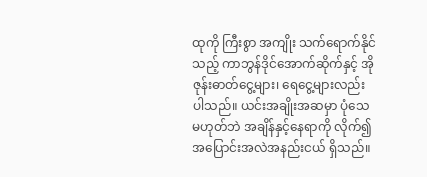ထုကို ကြီးစွာ အကျိုး သက်ရောက်နိုင်သည့် ကာဘွန်ဒိုင်အောက်ဆိုက်နှင့် အိုဇုန်းဓာတ်ငွေ့များ၊ ရေငွေ့များလည်း ပါသည်။ ယင်းအချိုးအဆမှာ ပုံသေမဟုတ်ဘဲ အချိန်နှင့်နေရာကို လိုက်၍ အပြောင်းအလဲအနည်းငယ် ရှိသည်။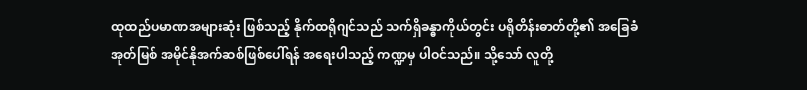ထုထည်ပမာဏအများဆုံး ဖြစ်သည့် နိုက်ထရိုဂျင်သည် သက်ရှိခန္ဓာကိုယ်တွင်း ပရိုတိန်းဓာတ်တို့၏ အခြေခံ အုတ်မြစ် အမိုင်နိုအက်ဆစ်ဖြစ်ပေါ်ရန် အရေးပါသည့် ကဏ္ဍမှ ပါဝင်သည်။ သို့သော် လူတို့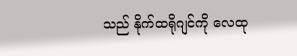သည် နိုက်ထရိုဂျင်ကို လေထု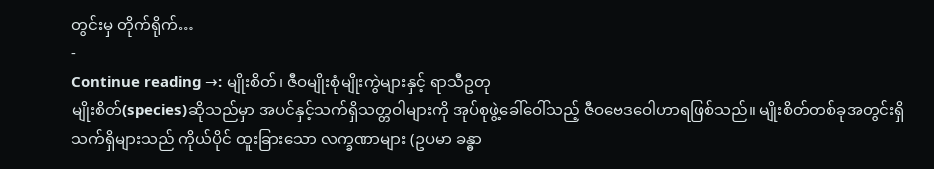တွင်းမှ တိုက်ရိုက်…
-
Continue reading →: မျိုးစိတ်၊ ဇီဝမျိုးစုံမျိုးကွဲများနှင့် ရာသီဥတု
မျိုးစိတ်(species)ဆိုသည်မှာ အပင်နှင့်သက်ရှိသတ္တဝါများကို အုပ်စုဖွဲ့ခေါ်ဝေါ်သည့် ဇီဝဗေဒဝေါဟာရဖြစ်သည်။ မျိုးစိတ်တစ်ခုအတွင်းရှိ သက်ရှိများသည် ကိုယ်ပိုင် ထူးခြားသော လက္ခဏာများ (ဥပမာ ခန္ဓာ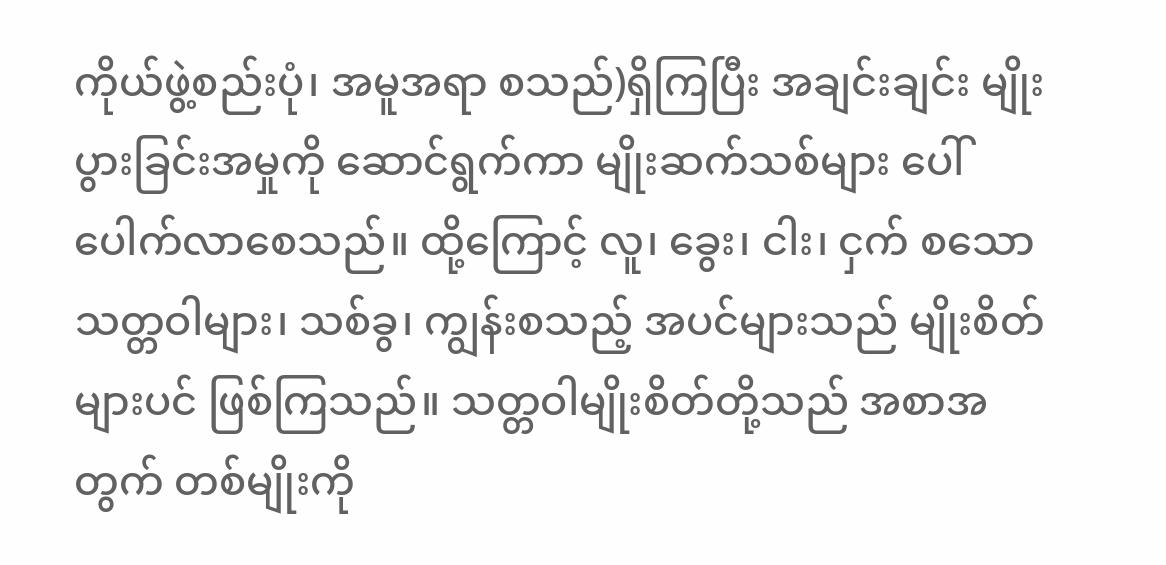ကိုယ်ဖွဲ့စည်းပုံ၊ အမူအရာ စသည်)ရှိကြပြီး အချင်းချင်း မျိုးပွားခြင်းအမှုကို ဆောင်ရွက်ကာ မျိုးဆက်သစ်များ ပေါ်ပေါက်လာစေသည်။ ထို့ကြောင့် လူ၊ ခွေး၊ ငါး၊ ငှက် စသော သတ္တဝါများ၊ သစ်ခွ၊ ကျွန်းစသည့် အပင်များသည် မျိုးစိတ်များပင် ဖြစ်ကြသည်။ သတ္တဝါမျိုးစိတ်တို့သည် အစာအတွက် တစ်မျိုးကို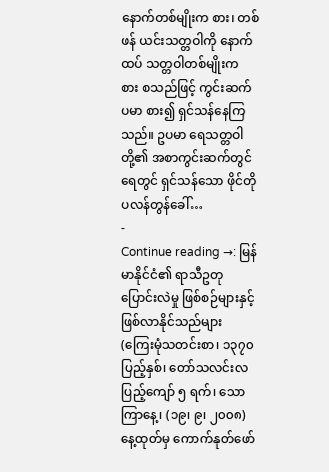နောက်တစ်မျိုးက စား၊ တစ်ဖန် ယင်းသတ္တဝါကို နောက်ထပ် သတ္တဝါတစ်မျိုးက စား စသည်ဖြင့် ကွင်းဆက်ပမာ စား၍ ရှင်သန်နေကြသည်။ ဥပမာ ရေသတ္တဝါတို့၏ အစာကွင်းဆက်တွင် ရေတွင် ရှင်သန်သော ဖိုင်တိုပလန်တွန်ခေါ်…
-
Continue reading →: မြန်မာနိုင်ငံ၏ ရာသီဥတုပြောင်းလဲမှု ဖြစ်စဉ်များနှင့် ဖြစ်လာနိုင်သည်များ
(ကြေးမုံသတင်းစာ၊ ၁၃၇၀ ပြည့်နှစ်၊ တော်သလင်းလပြည့်ကျော် ၅ ရက်၊ သောကြာနေ့၊ (၁၉၊ ၉၊ ၂၀၀၈) နေ့ထုတ်မှ ကောက်နုတ်ဖော်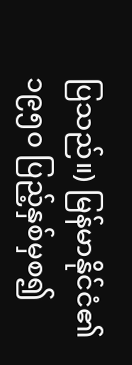ပြသည်။) မြန်မာနိုင်ငံ၏ ၁၉၅၀ ပြည့်နှစ်မှစ၍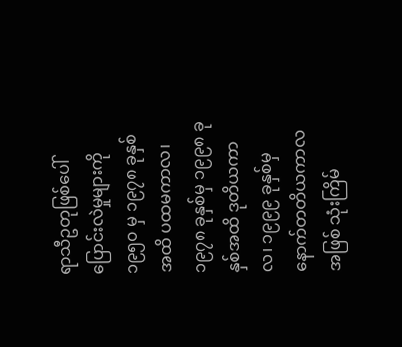ရာသီဥတုဖြစ်ပေါ်ပြောင်းလဲမှုများကို ၁၉၅၀ မှ ၁၉၇၈ ခုနှစ်အထိ ပထမကာလ၊ ၁၉၇၈ ခုနှစ်မှ ၁၉၉၈ ခုနှစ်အထိ ဒုတိယကာလ၊ ၁၉၉၉ ခုနှစ်မှ နောက်တတိယကာလ အဖြစ် သုံးကြိမ်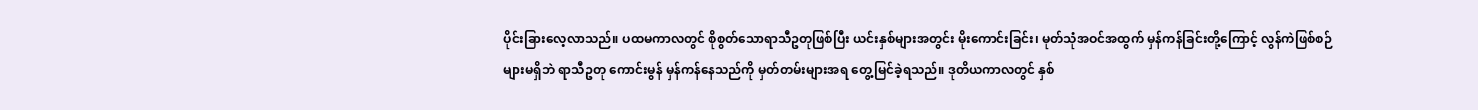ပိုင်းခြားလေ့လာသည်။ ပထမကာလတွင် စိုစွတ်သောရာသီဥတုဖြစ်ပြီး ယင်းနှစ်များအတွင်း မိုးကောင်းခြင်း၊ မုတ်သုံအဝင်အထွက် မှန်ကန်ခြင်းတို့ကြောင့် လွန်ကဲဖြစ်စဉ်များမရှိဘဲ ရာသီဥတု ကောင်းမွန် မှန်ကန်နေသည်ကို မှတ်တမ်းများအရ တွေ့မြင်ခဲ့ရသည်။ ဒုတိယကာလတွင် နှစ်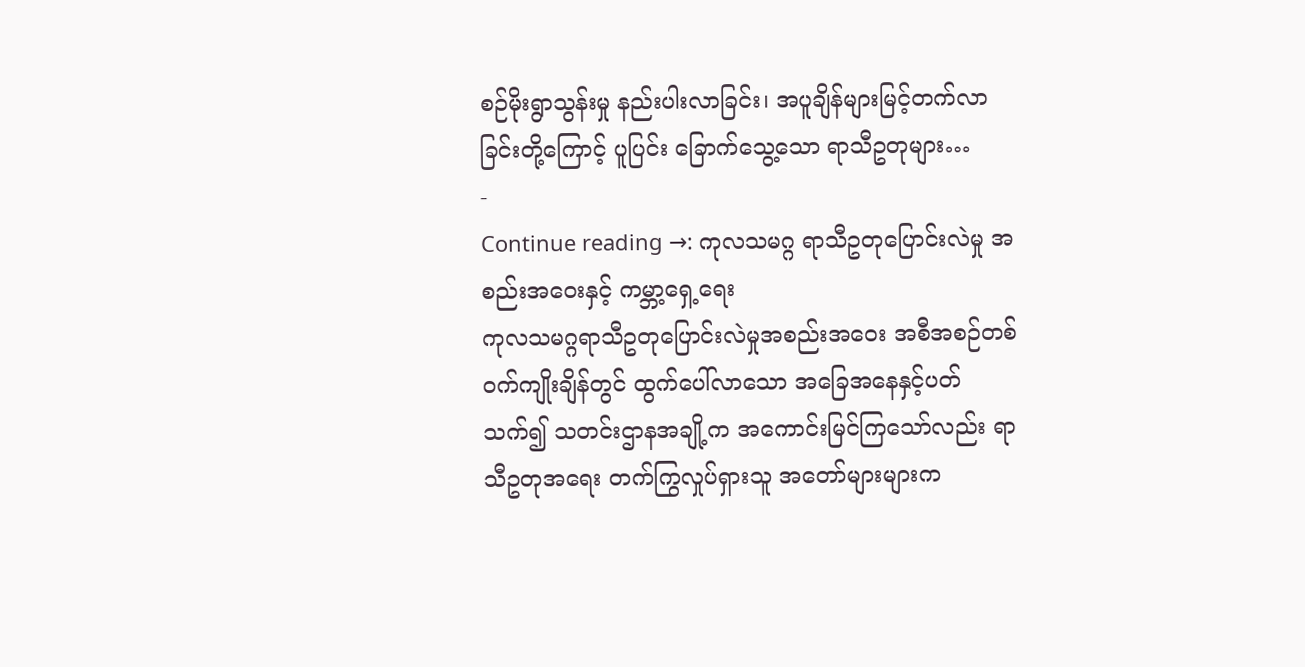စဉ်မိုးရွာသွန်းမှု နည်းပါးလာခြင်း၊ အပူချိန်များမြင့်တက်လာခြင်းတို့ကြောင့် ပူပြင်း ခြောက်သွေ့သော ရာသီဥတုများ…
-
Continue reading →: ကုလသမဂ္ဂ ရာသီဥတုပြောင်းလဲမှု အစည်းအဝေးနှင့် ကမ္ဘာ့ရှေ့ရေး
ကုလသမဂ္ဂရာသီဥတုပြောင်းလဲမှုအစည်းအဝေး အစီအစဉ်တစ်ဝက်ကျိုးချိန်တွင် ထွက်ပေါ်လာသော အခြေအနေနှင့်ပတ်သက်၍ သတင်းဌာနအချို့က အကောင်းမြင်ကြသော်လည်း ရာသီဥတုအရေး တက်ကြွလှုပ်ရှားသူ အတော်များများက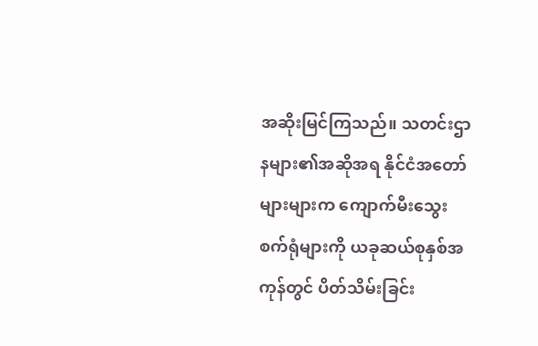အဆိုးမြင်ကြသည်။ သတင်းဌာနများ၏အဆိုအရ နိုင်ငံအတော်များများက ကျောက်မီးသွေးစက်ရုံများကို ယခုဆယ်စုနှစ်အကုန်တွင် ပိတ်သိမ်းခြင်း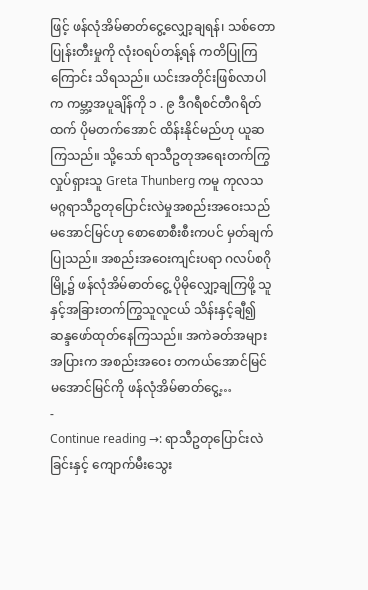ဖြင့် ဖန်လုံအိမ်ဓာတ်ငွေ့လျှော့ချရန်၊ သစ်တောပြုန်းတီးမှုကို လုံးဝရပ်တန့်ရန် ကတိပြုကြကြောင်း သိရသည်။ ယင်းအတိုင်းဖြစ်လာပါက ကမ္ဘာ့အပူချိန်ကို ၁ . ၉ ဒီဂရီစင်တီဂရိတ်ထက် ပိုမတက်အောင် ထိန်းနိုင်မည်ဟု ယူဆကြသည်။ သို့သော် ရာသီဥတုအရေးတက်ကြွလှုပ်ရှားသူ Greta Thunberg ကမူ ကုလသမဂ္ဂရာသီဥတုပြောင်းလဲမှုအစည်းအဝေးသည် မအောင်မြင်ဟု စောစောစီးစီးကပင် မှတ်ချက်ပြုသည်။ အစည်းအဝေးကျင်းပရာ ဂလပ်စဂိုမြို့၌ ဖန်လုံအိမ်ဓာတ်ငွေ့ ပိုမိုလျှော့ချကြဖို့ သူနှင့်အခြားတက်ကြွသူလူငယ် သိန်းနှင့်ချီ၍ ဆန္ဒဖော်ထုတ်နေကြသည်။ အကဲခတ်အများအပြားက အစည်းအဝေး တကယ်အောင်မြင် မအောင်မြင်ကို ဖန်လုံအိမ်ဓာတ်ငွေ့…
-
Continue reading →: ရာသီဥတုပြောင်းလဲခြင်းနှင့် ကျောက်မီးသွေး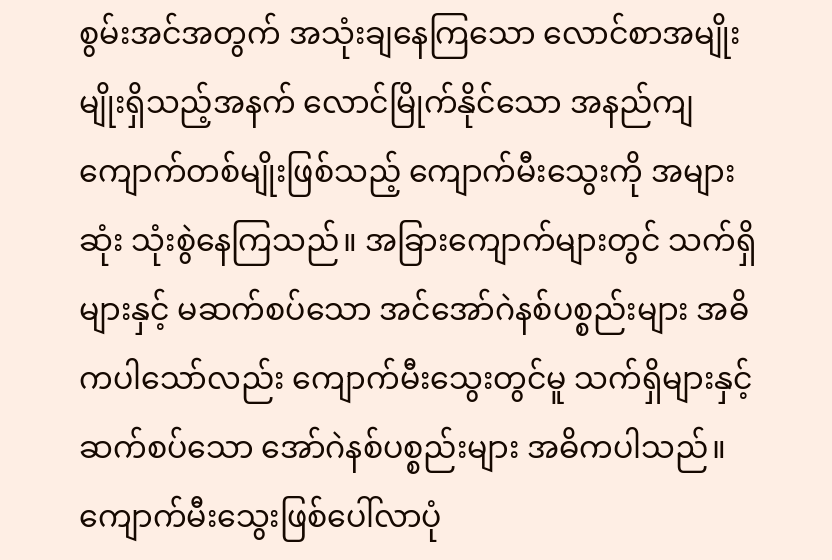စွမ်းအင်အတွက် အသုံးချနေကြသော လောင်စာအမျိုးမျိုးရှိသည့်အနက် လောင်မြိုက်နိုင်သော အနည်ကျ ကျောက်တစ်မျိုးဖြစ်သည့် ကျောက်မီးသွေးကို အများဆုံး သုံးစွဲနေကြသည်။ အခြားကျောက်များတွင် သက်ရှိများနှင့် မဆက်စပ်သော အင်အော်ဂဲနစ်ပစ္စည်းများ အဓိကပါသော်လည်း ကျောက်မီးသွေးတွင်မူ သက်ရှိများနှင့်ဆက်စပ်သော အော်ဂဲနစ်ပစ္စည်းများ အဓိကပါသည်။ ကျောက်မီးသွေးဖြစ်ပေါ်လာပုံ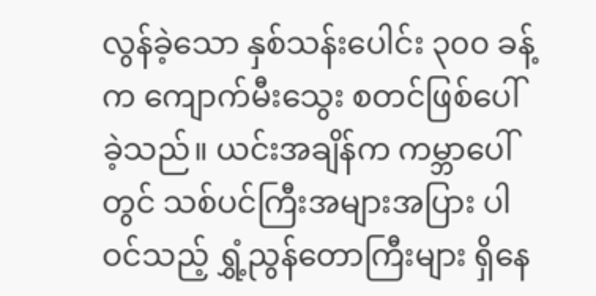လွန်ခဲ့သော နှစ်သန်းပေါင်း ၃၀၀ ခန့်က ကျောက်မီးသွေး စတင်ဖြစ်ပေါ်ခဲ့သည်။ ယင်းအချိန်က ကမ္ဘာပေါ်တွင် သစ်ပင်ကြီးအများအပြား ပါဝင်သည့် ရွှံ့ညွန်တောကြီးများ ရှိနေ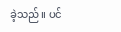ခဲ့သည်။ ပင်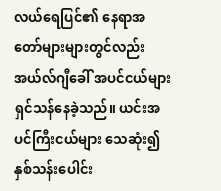လယ်ရေပြင်၏ နေရာအတော်များများတွင်လည်း အယ်လ်ဂျီခေါ် အပင်ငယ်များ ရှင်သန်နေခဲ့သည်။ ယင်းအပင်ကြီးငယ်များ သေဆုံး၍ နှစ်သန်းပေါင်း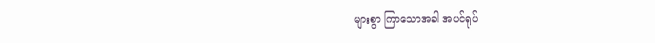များစွာ ကြာသောအခါ အပင်ရုပ်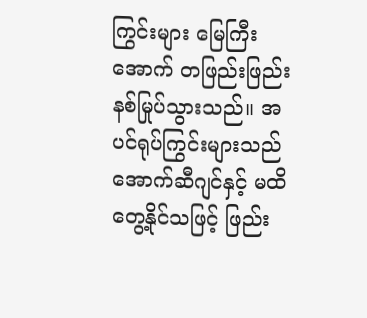ကြွင်းများ မြေကြီးအောက် တဖြည်းဖြည်း နစ်မြုပ်သွားသည်။ အပင်ရုပ်ကြွင်းများသည် အောက်ဆီဂျင်နှင့် မထိတွေ့နိုင်သဖြင့် ဖြည်း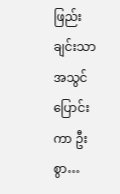ဖြည်းချင်းသာ အသွင်ပြောင်းကာ ဦးစွာ…